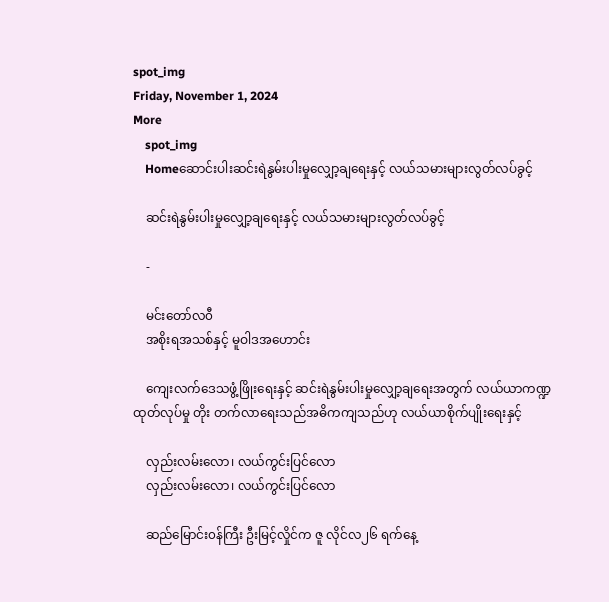spot_img
Friday, November 1, 2024
More
    spot_img
    Homeဆောင်းပါးဆင်းရဲနွမ်းပါးမှုလျှော့ချရေးနှင့် လယ်သမားများလွတ်လပ်ခွင့်

    ဆင်းရဲနွမ်းပါးမှုလျှော့ချရေးနှင့် လယ်သမားများလွတ်လပ်ခွင့်

    -

    မင်းတော်လ၀ီ
    အစိုးရအသစ်နှင့် မူဝါဒအဟောင်း

    ကျေးလက်ဒေသဖွံ့ဖြိုးရေးနှင့် ဆင်းရဲနွမ်းပါးမှုလျှော့ချရေးအတွက် လယ်ယာကဏ္ဍထုတ်လုပ်မှု တိုး တက်လာရေးသည်အဓိကကျသည်ဟု လယ်ယာစိုက်ပျိုးရေးနှင့်

    လှည်းလမ်းလော၊ လယ်ကွင်းပြင်လော
    လှည်းလမ်းလော၊ လယ်ကွင်းပြင်လော

    ဆည်မြောင်း၀န်ကြီး ဦးမြင့်လှိုင်က ဇူ လိုင်လ၂၆ ရက်နေ့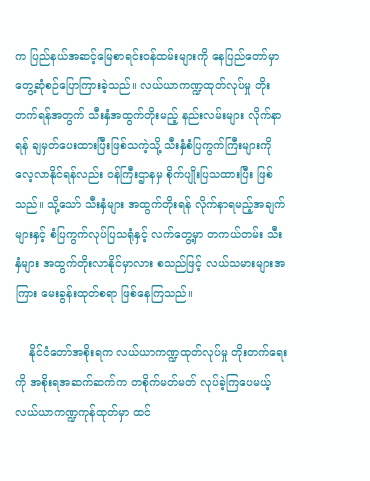က ပြည်နယ်အဆင့်မြေစာရင်း၀န်ထမ်းများကို နေပြည်တော်မှာ တွေ့ဆုံစဉ်ပြောကြားခဲ့သည်။ လယ်ယာကဏ္ဍထုတ်လုပ်မှု တိုးတက်ရန်အတွက် သီးနှံအထွက်တိုးမည့် နည်းလမ်းများ လိုက်နာရန် ချမှတ်ပေးထားပြီးဖြစ်သကဲ့သို့ သီးနှံစံပြကွက်ကြီးများကို လေ့လာနိုင်ရန်လည်း ဝန်ကြီးဌာနမှ စိုက်ပျိုးပြသထားပြီး ဖြစ်သည်။ သို့သော် သီးနှံများ အထွက်တိုးရန် လိုက်နာရမည့်အချက်များနှင့် စံပြကွက်လုပ်ပြသရုံနှင့် လက်တွေ့မှာ တကယ်တမ်း သီးနှံများ အထွက်တိုးလာနိုင်မှာလား စသည်ဖြင့် လယ်သမားများအကြား မေးခွန်းထုတ်စရာ ဖြစ်နေကြသည်။

    နိုင်ငံတော်အစိုးရက လယ်ယာကဏ္ဍထုတ်လုပ်မှု တိုးတက်ရေးကို အစိုးရအဆက်ဆက်က တစိုက်မတ်မတ် လုပ်ခဲ့ကြပေမယ့် လယ်ယာကဏ္ဍကုန်ထုတ်မှာ ထင်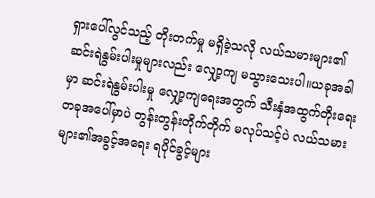ရှားပေါ်လွင်သည့် တိုးတက်မှု မရှိခဲ့သလို လယ်သမားများ၏ ဆင်းရဲနွမ်းပါးမှုများလည်း လျှော့ကျ မသွားသေးပါ။ယခုအခါမှာ ဆင်းရဲနွမ်းပါးမှု လျှော့ကျရေးအတွက် သီးနှံအထွက်တိုးရေးတခုအပေါ်မှာပဲ တွန်းတွန်းတိုက်တိုက် မလုပ်သင့်ပဲ လယ်သမားများ၏အခွင့်အရေး ရပိုင်ခွင့်များ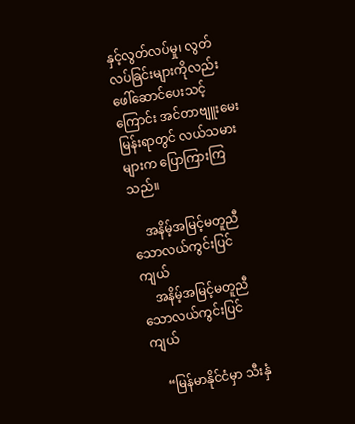နှင့်လွတ်လပ်မှု၊ လွတ်လပ်ခြင်းများကိုလည်း ဖေါ်ဆောင်ပေးသင့်ကြောင်း အင်တာဗျူးမေးမြန်းရာတွင် လယ်သမားများက ပြောကြားကြသည်။

    အနိမ့်အမြင့်မတူညီသောလယ်ကွင်းပြင်ကျယ်
    အနိမ့်အမြင့်မတူညီသောလယ်ကွင်းပြင်ကျယ်

    “မြန်မာနိုင်ငံမှာ သီးနှံ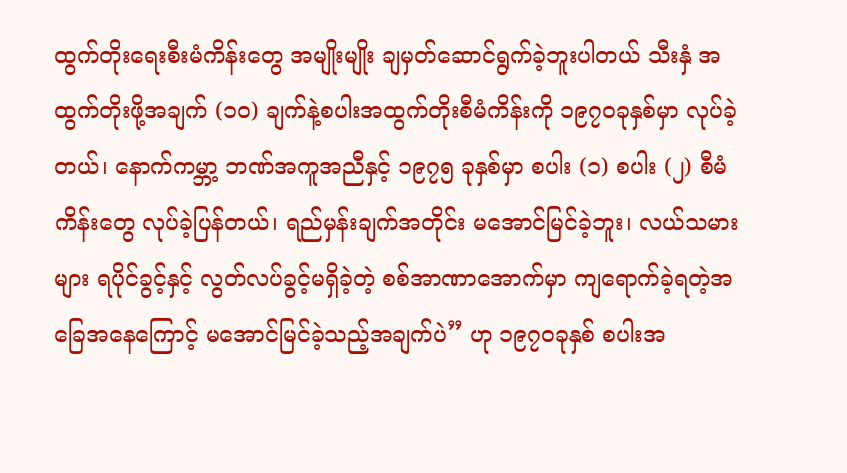ထွက်တိုးရေးစီးမံကိန်းတွေ အမျိုးမျိုး ချမှတ်ဆောင်ရွက်ခဲ့ဘူးပါတယ် သီးနှံ အ ထွက်တိုးဖို့အချက် (၁၀) ချက်နဲ့စပါးအထွက်တိုးစီမံကိန်းကို ၁၉၇၀ခုနှစ်မှာ လုပ်ခဲ့တယ်၊ နောက်ကမ္ဘာ့ ဘဏ်အကူအညီနှင့် ၁၉၇၅ ခုနှစ်မှာ စပါး (၁) စပါး (၂) စီမံကိန်းတွေ လုပ်ခဲ့ပြန်တယ်၊ ရည်မှန်းချက်အတိုင်း မအောင်မြင်ခဲ့ဘူး၊ လယ်သမားများ ရပိုင်ခွင့်နှင့် လွတ်လပ်ခွင့်မရှိခဲ့တဲ့ စစ်အာဏာအောက်မှာ ကျရောက်ခဲ့ရတဲ့အခြေအနေကြောင့် မအောင်မြင်ခဲ့သည့်အချက်ပဲ” ဟု ၁၉၇၀ခုနှစ် စပါးအ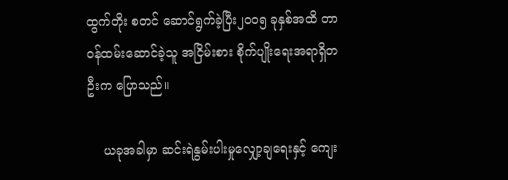ထွက်တိုး စတင် ဆောင်ရွက်ခဲ့ပြီး၂၀၀၅ ခုနှစ်အထိ တာ၀န်ထမ်းဆောင်ခဲ့သူ အငြိမ်းစား စိုက်ပျိုးရေးအရာရှိတဦးက ပြောသည်။

    ယခုအခါမှာ ဆင်းရဲနွမ်းပါးမှုလျှော့ချရေးနှင့် ကျေး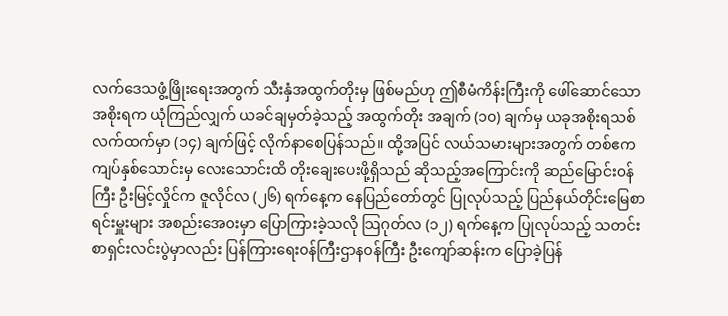လက်ဒေသဖွံ့ဖြိုးရေးအတွက် သီးနှံအထွက်တိုးမှ ဖြစ်မည်ဟု ဤစီမံကိန်းကြီးကို ဖေါ်ဆောင်သောအစိုးရက ယုံကြည်လျှက် ယခင်ချမှတ်ခဲ့သည့် အထွက်တိုး အချက် (၁၀) ချက်မှ ယခုအစိုးရသစ် လက်ထက်မှာ (၁၄) ချက်ဖြင့် လိုက်နာစေပြန်သည်။ ထို့အပြင် လယ်သမားများအတွက် တစ်ဧကကျပ်နှစ်သောင်းမှ လေးသောင်းထိ တိုးချေးပေးဖို့ရှိသည် ဆိုသည့်အကြောင်းကို ဆည်မြောင်း၀န်ကြီး ဦးမြင့်လှိုင်က ဇူလိုင်လ (၂၆) ရက်နေ့က နေပြည်တော်တွင် ပြုလုပ်သည့် ပြည်နယ်တိုင်းမြေစာရင်းမှူးများ အစည်းအေ၀းမှာ ပြောကြားခဲ့သလို သြဂုတ်လ (၁၂) ရက်နေ့က ပြုလုပ်သည့် သတင်းစာရှင်းလင်းပွဲမှာလည်း ပြန်ကြားရေး၀န်ကြီးဌာန၀န်ကြီး ဦးကျော်ဆန်းက ပြောခဲ့ပြန်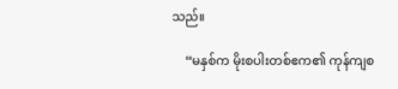သည်။

    “မနှစ်က မိုးစပါးတစ်ဧက၏ ကုန်ကျစ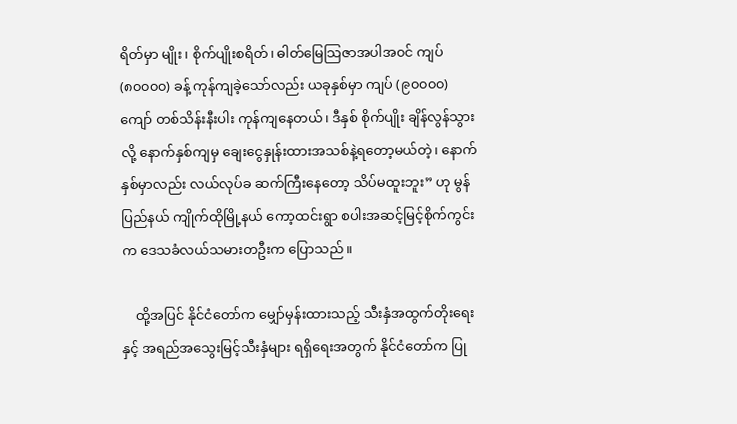ရိတ်မှာ မျိုး၊ စိုက်ပျိုးစရိတ်၊ ဓါတ်မြေသြဇာအပါအ၀င် ကျပ် (၈၀၀၀၀) ခန့် ကုန်ကျခဲ့သော်လည်း ယခုနှစ်မှာ ကျပ် (၉၀၀၀၀) ကျော် တစ်သိန်းနီးပါး ကုန်ကျနေတယ်၊ ဒီနှစ် စိုက်ပျိုး ချိန်လွန်သွားလို့ နောက်နှစ်ကျမှ ချေးငွေနှုန်းထားအသစ်နဲ့ရတော့မယ်တဲ့၊ နောက်နှစ်မှာလည်း လယ်လုပ်ခ ဆက်ကြီးနေတော့ သိပ်မထူးဘူး” ဟု မွန်ပြည်နယ် ကျိုက်ထိုမြို့နယ် ကော့ထင်းရွာ စပါးအဆင့်မြင့်စိုက်ကွင်းက ဒေသခံလယ်သမားတဦးက ပြောသည်။

    ထို့အပြင် နိုင်ငံတော်က မျှော်မှန်းထားသည့် သီးနှံအထွက်တိုးရေးနှင့် အရည်အသွေးမြင့်သီးနှံများ ရရှိရေးအတွက် နိုင်ငံတော်က ပြု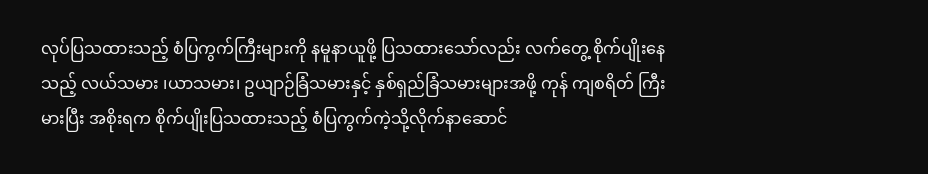လုပ်ပြသထားသည့် စံပြကွက်ကြီးများကို နမူနာယူဖို့ ပြသထားသော်လည်း လက်တွေ့ စိုက်ပျိုးနေသည့် လယ်သမား ၊ယာသမား၊ ဥယျာဉ်ခြံသမားနှင့် နှစ်ရှည်ခြံသမားများအဖို့ ကုန် ကျစရိတ် ကြီးမားပြီး အစိုးရက စိုက်ပျိုးပြသထားသည့် စံပြကွက်ကဲ့သို့လိုက်နာဆောင်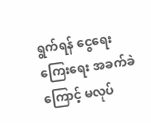ရွက်ရန် ငွေရေးကြေးရေး အခက်ခဲကြောင့် မလုပ်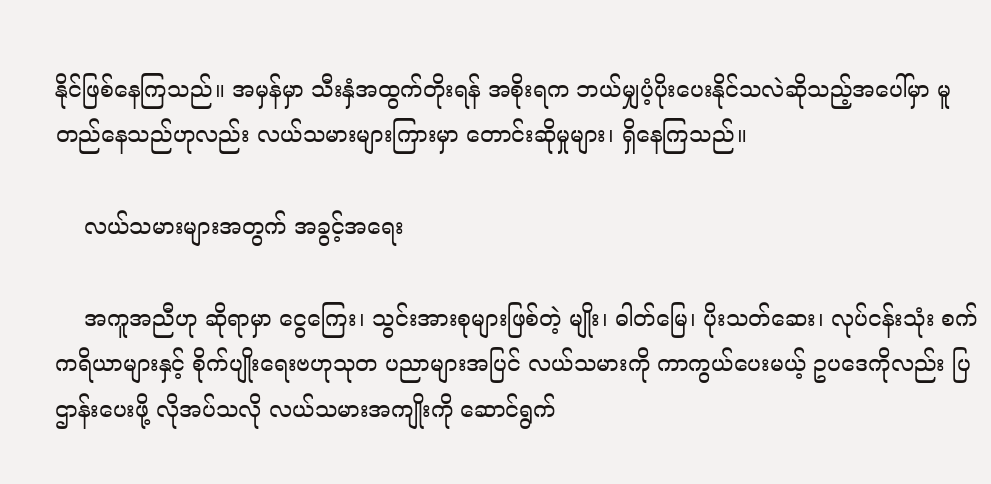နိုင်ဖြစ်နေကြသည်။ အမှန်မှာ သီးနှံအထွက်တိုးရန် အစိုးရက ဘယ်မျှပံ့ပိုးပေးနိုင်သလဲဆိုသည့်အပေါ်မှာ မူတည်နေသည်ဟုလည်း လယ်သမားများကြားမှာ တောင်းဆိုမှုများ၊ ရှိနေကြသည်။

    လယ်သမားများအတွက် အခွင့်အရေး

    အကူအညီဟု ဆိုရာမှာ ငွေကြေး၊ သွင်းအားစုများဖြစ်တဲ့ မျိုး၊ ဓါတ်မြေ၊ ပိုးသတ်ဆေး၊ လုပ်ငန်းသုံး စက်ကရိယာများနှင့် စိုက်ပျိုးရေးဗဟုသုတ ပညာများအပြင် လယ်သမားကို ကာကွယ်ပေးမယ့် ဥပဒေကိုလည်း ပြဌာန်းပေးဖို့ လိုအပ်သလို လယ်သမားအကျိုးကို ဆောင်ရွက်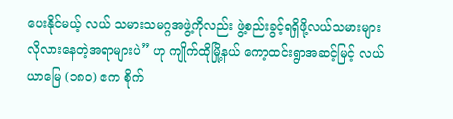ပေးနိုင်မယ့် လယ် သမားသမဂ္ဂအဖွဲ့ကိုလည်း ဖွဲ့စည်းခွင့်ရရှိဖို့လယ်သမားများ လိုလားနေတဲ့အရာများပဲ” ဟု ကျိုက်ထိုမြို့နယ် ကော့ထင်းရွာအဆင့်မြင့် လယ်ယာမြေ (၁၈၀) ဧက စိုက်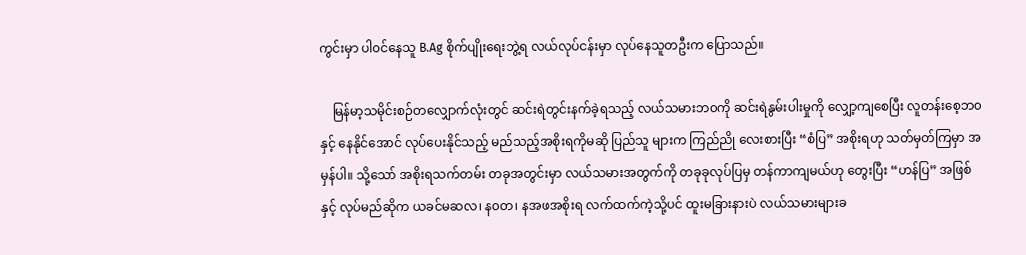ကွင်းမှာ ပါ၀င်နေသူ B.Ag စိုက်ပျိုးရေးဘွဲ့ရ လယ်လုပ်ငန်းမှာ လုပ်နေသူတဦးက ပြောသည်။

    မြန်မာ့သမိုင်းစဉ်တလျှောက်လုံးတွင် ဆင်းရဲတွင်းနက်ခဲ့ရသည့် လယ်သမားဘ၀ကို ဆင်းရဲနွမ်းပါးမှုကို လျှော့ကျစေပြီး လူတန်းစေ့ဘ၀နှင့် နေနိုင်အောင် လုပ်ပေးနိုင်သည့် မည်သည့်အစိုးရကိုမဆို ပြည်သူ များက ကြည်ညို လေးစားပြီး “စံပြ” အစိုးရဟု သတ်မှတ်ကြမှာ အမှန်ပါ။ သို့သော် အစိုးရသက်တမ်း တခုအတွင်းမှာ လယ်သမားအတွက်ကို တခုခုလုပ်ပြမှ တန်ကာကျမယ်ဟု တွေးပြီး “ဟန်ပြ” အဖြစ်နှင့် လုပ်မည်ဆိုက ယခင်မဆလ၊ န၀တ၊ နအဖအစိုးရ လက်ထက်ကဲ့သို့ပင် ထူးမခြားနားပဲ လယ်သမားများခ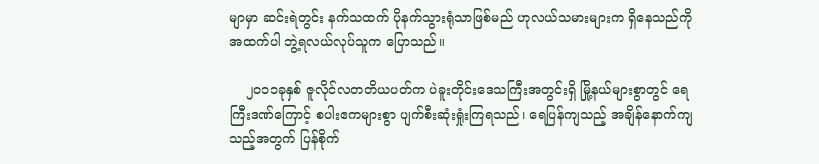မျာမှာ ဆင်းရဲတွင်း နက်သထက် ပိုနက်သွားရုံသာဖြစ်မည် ဟုလယ်သမားများက ရှိနေသည်ကို အထက်ပါ ဘွဲ့ရလယ်လုပ်သူက ပြောသည်။

    ၂၀၁၁ခုနှစ် ဇူလိုင်လတတိယပတ်က ပဲခူးတိုင်းဒေသကြီးအတွင်းရှိ မြို့နယ်များစွာတွင် ရေကြီးဒဏ်ကြောင့် စပါးဧကများစွာ ပျက်စီးဆုံးရှုံးကြရသည်၊ ရေပြန်ကျသည့် အချိန်နောက်ကျသည့်အတွက် ပြန်စိုက်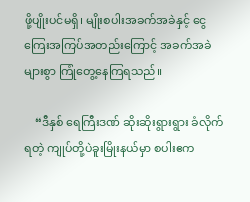ဖို့ပျိုးပင်မရှိ၊ မျိုးစပါးအခက်အခဲနှင့် ငွေကြေးအကြပ်အတည်းကြောင့် အခက်အခဲများစွာ ကြုံတွေ့နေကြရသည်။

    “ဒီနှစ် ရေကြီးဒဏ် ဆိုးဆိုးရွားရွား ခံလိုက်ရတဲ့ ကျုပ်တို့ပဲခူးမြိုးနယ်မှာ စပါးဧက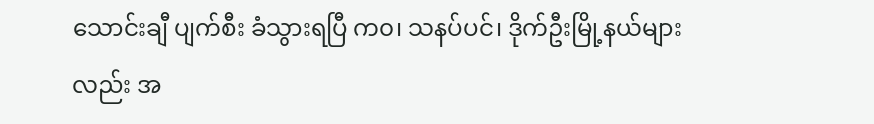သောင်းချီ ပျက်စီး ခံသွားရပြီ က၀၊ သနပ်ပင်၊ ဒိုက်ဦးမြို့နယ်များလည်း အ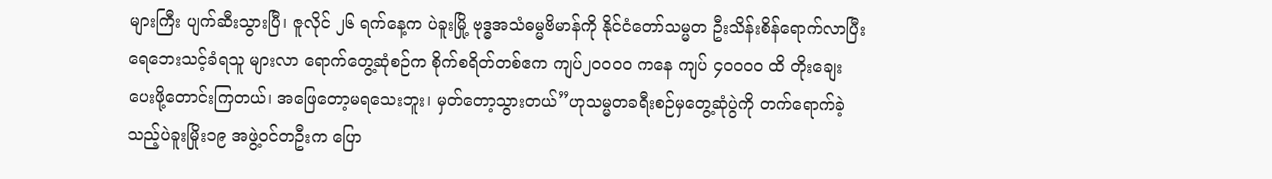များကြီး ပျက်ဆီးသွားပြီ၊ ဇူလိုင် ၂၆ ရက်နေ့က ပဲခူးမြို့ ဗုဒ္ဓအသံဓမ္မဗိမာန်ကို နိုင်ငံတော်သမ္မတ ဦးသိန်းစိန်ရောက်လာပြီး ရေဘေးသင့်ခံရသူ များလာ ရောက်တွေ့ဆုံစဉ်က စိုက်စရိတ်တစ်ဧက ကျပ်၂၀၀၀၀ ကနေ ကျပ် ၄၀၀၀၀ ထိ တိုးချေးပေးဖို့တောင်းကြတယ်၊ အဖြေတော့မရသေးဘူး၊ မှတ်တော့သွားတယ်”ဟုသမ္မတခရီးစဉ်မှတွေ့ဆုံပွဲကို တက်ရောက်ခဲ့သည့်ပဲခူးမြိုး၁၉ အဖွဲ့၀င်တဦးက ပြော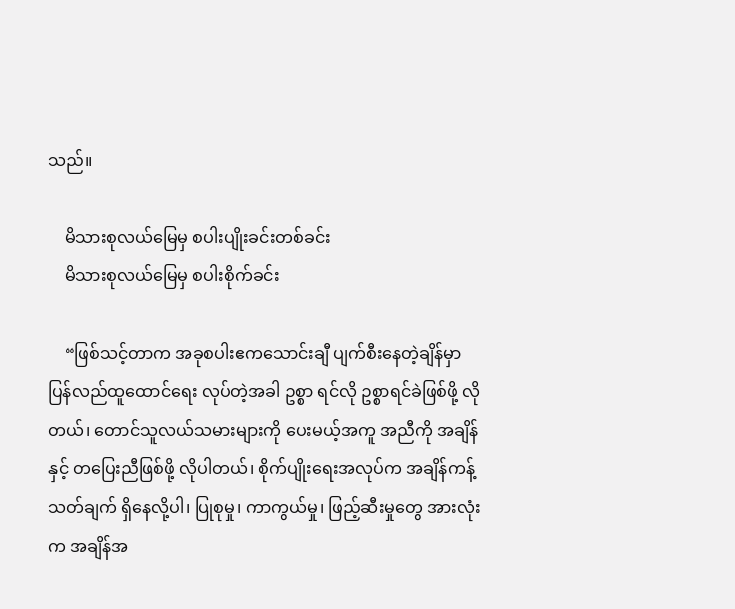သည်။

    မိသားစုလယ်မြေမှ စပါးပျိုးခင်းတစ်ခင်း
    မိသားစုလယ်မြေမှ စပါးစိုက်ခင်း

    “ဖြစ်သင့်တာက အခုစပါးဧကသောင်းချီ ပျက်စီးနေတဲ့ချိန်မှာ ပြန်လည်ထူထောင်ရေး လုပ်တဲ့အခါ ဥစ္စာ ရင်လို ဥစ္စာရင်ခဲဖြစ်ဖို့ လိုတယ်၊ တောင်သူလယ်သမားများကို ပေးမယ့်အကူ အညီကို အချိန်နှင့် တပြေးညီဖြစ်ဖို့ လိုပါတယ်၊ စိုက်ပျိုးရေးအလုပ်က အချိန်ကန့်သတ်ချက် ရှိနေလို့ပါ၊ ပြုစုမှု၊ ကာကွယ်မှု၊ ဖြည့်ဆီးမှုတွေ အားလုံးက အချိန်အ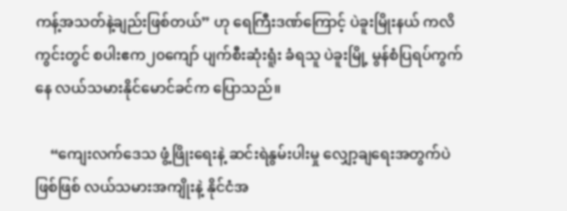ကန့်အသတ်နဲ့ချည်းဖြစ်တယ်” ဟု ရေကြီးဒဏ်ကြောင့် ပဲခူးမြိုးနယ် ကလိကွင်းတွင် စပါးဧက၂၀ကျော် ပျက်စီးဆုံးရူံး ခံရသူ ပဲခူးမြို့ မွန်စံပြရပ်ကွက်နေ လယ်သမားနိုင်မောင်ခင်က ပြောသည်။

    “ကျေးလက်ဒေသ ဖွံ့ဖြိုးရေးနဲ့ ဆင်းရဲနွမ်းပါးမှု လျှော့ချရေးအတွက်ပဲဖြစ်ဖြစ် လယ်သမားအကျိုးနဲ့ နိုင်ငံအ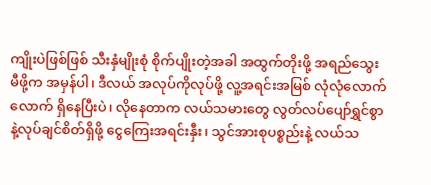ကျိုးပဲဖြစ်ဖြစ် သီးနှံမျိုးစုံ စိုက်ပျိုးတဲ့အခါ အထွက်တိုးဖို့ အရည်သွေးမီဖို့က အမှန်ပါ၊ ဒီလယ် အလုပ်ကိုလုပ်ဖို့ လူ့အရင်းအမြစ် လုံလုံလောက်လောက် ရှိနေပြီးပဲ၊ လိုနေတာက လယ်သမားတွေ လွတ်လပ်ပျော်ရွှင်စွာနဲ့လုပ်ချင်စိတ်ရှိဖို့ ငွေကြေးအရင်းနှီး၊ သွင်အားစုပစ္စည်းနဲ့ လယ်သ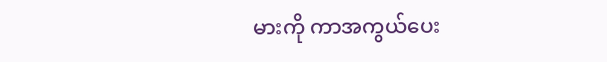မားကို ကာအကွယ်ပေး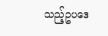သည့်ဥပဒေ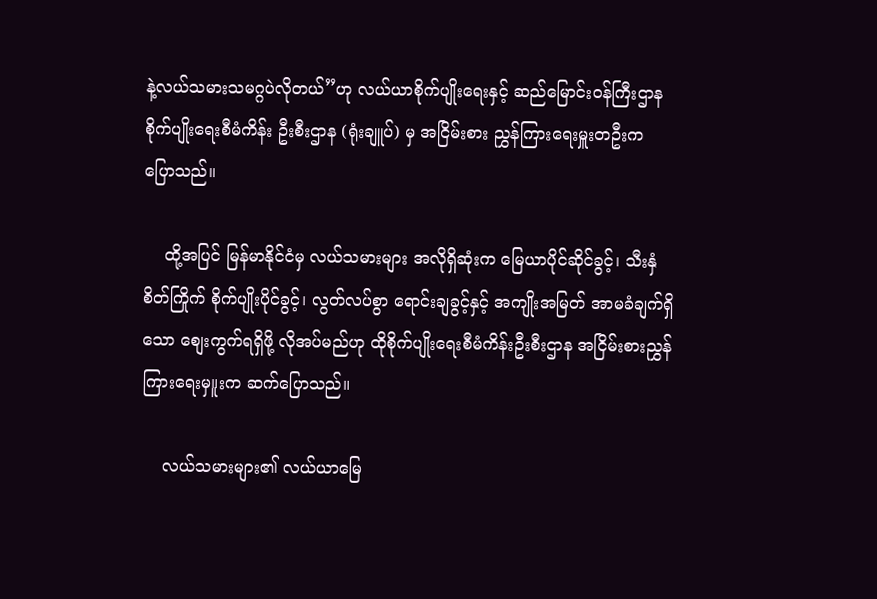နဲ့လယ်သမားသမဂ္ဂပဲလိုတယ်”ဟု လယ်ယာစိုက်ပျိုးရေးနှင့် ဆည်မြောင်း၀န်ကြီးဌာန စိုက်ပျိုးရေးစီမံကိန်း ဦးစီးဌာန (ရုံးချူပ်) မှ အငြိမ်းစား ညွှန်ကြားရေးမှူးတဦးက ပြောသည်။

    ထို့အပြင် မြန်မာနိုင်ငံမှ လယ်သမားများ အလိုရှိဆုံးက မြေယာပိုင်ဆိုင်ခွင့်၊ သီးနှံစိတ်ကြိုက် စိုက်ပျိုးပိုင်ခွင့်၊ လွတ်လပ်စွာ ရောင်းချခွင့်နှင့် အကျိုးအမြတ် အာမခံချက်ရှိသော စျေးကွက်ရရှိဖို့ လိုအပ်မည်ဟု ထိုစိုက်ပျိုးရေးစီမံကိန်းဦးစီးဌာန အငြိမ်းစားညွှန်ကြားရေးမှ။ူးက ဆက်ပြောသည်။

    လယ်သမားများ၏ လယ်ယာမြေ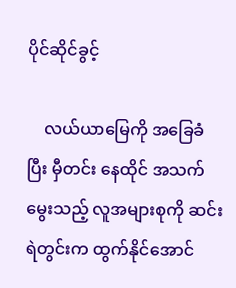ပိုင်ဆိုင်ခွင့်

    လယ်ယာမြေကို အခြေခံပြီး မှီတင်း နေထိုင် အသက်မွေးသည့် လူအများစုကို ဆင်းရဲတွင်းက ထွက်နိုင်အောင်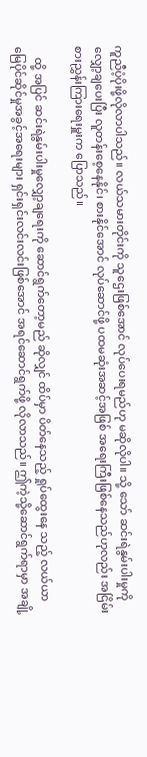ကူညီပံ့ပိုးဖို့လိုလာပါသည်။ လယ်သမားတိုင်းကို သူဌေးဖြစ်အောင် လုပ်ပေးရမည်ဟု မဆိုလိုပါ။ သို့ သော် ဆင်းရဲနွမ်းပါးမှုကို လျှော့ချပေးပြီး လူတန်းစေ့နေနိုင်၊ စားနိုင်အောင် လုပ်ဆောင်ဖို့ ပထမဆုံးအဆင့်အဖြစ် အရေးကြီးဖြစ်နေသည်ဟုလည်း အငြိမ်းစားညွှန်းကြားရေးမှူးက ပြောသည်။

    ထို့ အပြင် ဆင်းရဲနွမ်းပါးမှုလျှော့ချရေးကို ဆောင်ရွက်တော့မည် ဆိုလျှင် ထိပ်မှာ ပိတ်နေသည့် ရှုပ်ထွေးနေ သည့် လယ်ယာမြေပိုင်ဆိုင်မှုအခွင့်အရေးများ ရှင်းရှင်းလင်းလင်းဖြစ်အောင် အရင်ဆောင်ရွက်ဖို့ လိုလာသည်။ ဤကဲ့သို့ဆောင်ရွက်ရာမှာ အချို့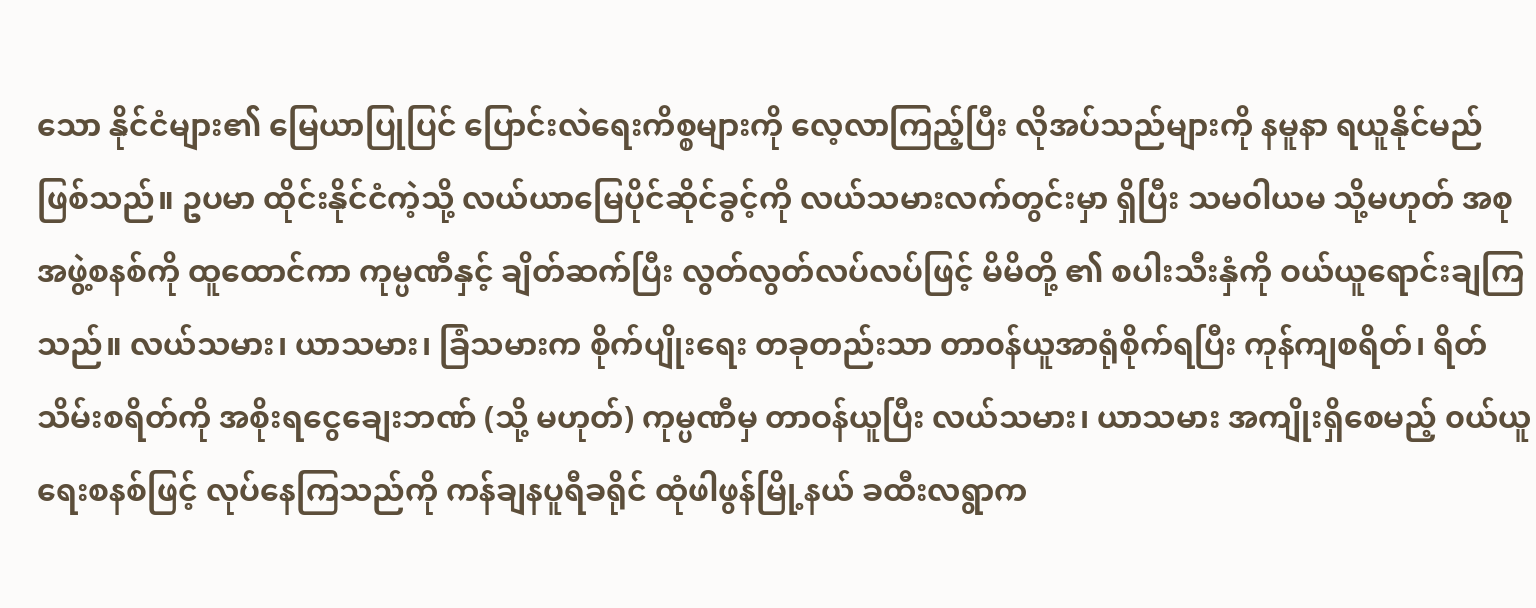သော နိုင်ငံများ၏ မြေယာပြုပြင် ပြောင်းလဲရေးကိစ္စများကို လေ့လာကြည့်ပြီး လိုအပ်သည်များကို နမူနာ ရယူနိုင်မည် ဖြစ်သည်။ ဥပမာ ထိုင်းနိုင်ငံကဲ့သို့ လယ်ယာမြေပိုင်ဆိုင်ခွင့်ကို လယ်သမားလက်တွင်းမှာ ရှိပြီး သမ၀ါယမ သို့မဟုတ် အစုအဖွဲ့စနစ်ကို ထူထောင်ကာ ကုမ္ပဏီနှင့် ချိတ်ဆက်ပြီး လွတ်လွတ်လပ်လပ်ဖြင့် မိမိတို့ ၏ စပါးသီးနှံကို ဝယ်ယူရောင်းချကြသည်။ လယ်သမား၊ ယာသမား၊ ခြံသမားက စိုက်ပျိုးရေး တခုတည်းသာ တာ၀န်ယူအာရုံစိုက်ရပြီး ကုန်ကျစရိတ်၊ ရိတ်သိမ်းစရိတ်ကို အစိုးရငွေချေးဘဏ် (သို့ မဟုတ်) ကုမ္ပဏီမှ တာဝန်ယူပြီး လယ်သမား၊ ယာသမား အကျိုးရှိစေမည့် ၀ယ်ယူရေးစနစ်ဖြင့် လုပ်နေကြသည်ကို ကန်ချနပူရီခရိုင် ထုံဖါဖွန်မြို့နယ် ခထီးလရွာက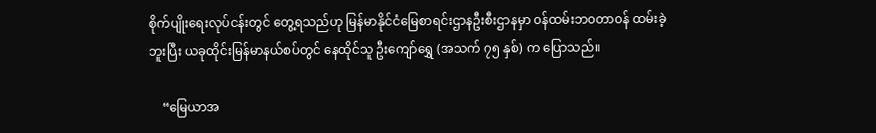စိုက်ပျိုးရေးလုပ်ငန်းတွင် တွေ့ရသည်ဟု မြန်မာနိုင်ငံမြေစာရင်းဌာနဦးစီးဌာနမှာ ၀န်ထမ်းဘ၀တာ၀န် ထမ်းခဲ့ဘူးပြီး ယခုထိုင်းမြန်မာနယ်စပ်တွင် နေထိုင်သူ ဦးကျော်ရွှေ (အသက် ၇၅ နှစ်) က ပြောသည်။

    “မြေယာအ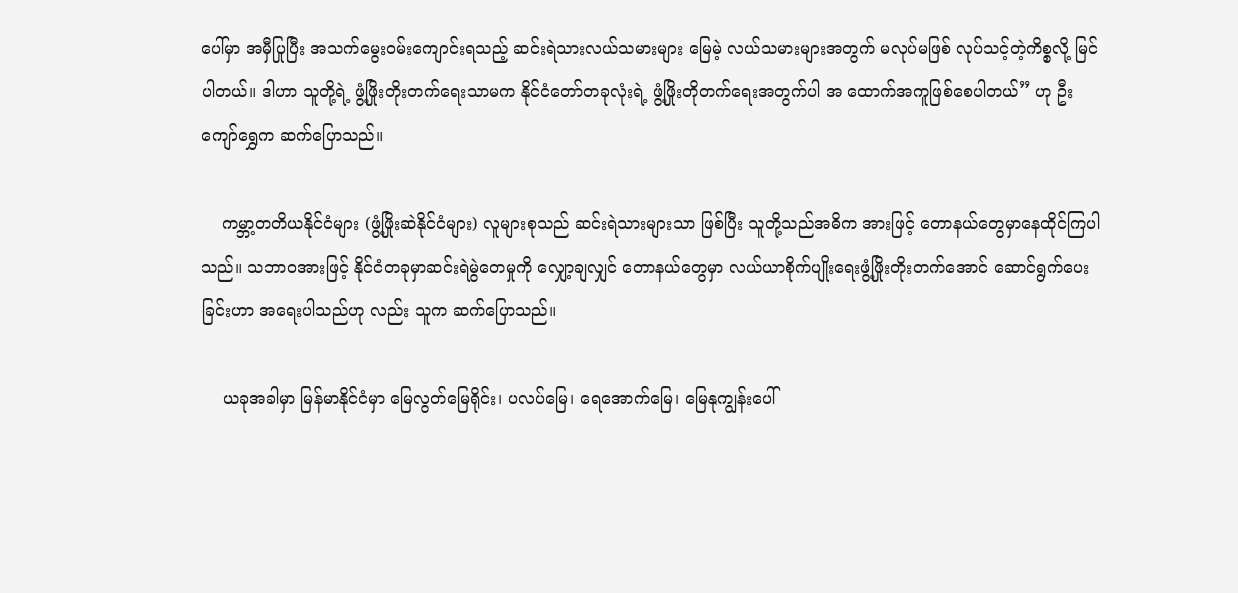ပေါ်မှာ အမှီပြုပြီး အသက်မွေး၀မ်းကျောင်းရသည့် ဆင်းရဲသားလယ်သမားများ မြေမဲ့ လယ်သမားများအတွက် မလုပ်မဖြစ် လုပ်သင့်တဲ့ကိစ္စလို့ မြင်ပါတယ်။ ဒါဟာ သူတို့ရဲ့ ဖွံ့ဖြိုးတိုးတက်ရေးသာမက နိုင်ငံတော်တခုလုံးရဲ့ ဖွံ့ဖြိုးတိုတက်ရေးအတွက်ပါ အ ထောက်အကူဖြစ်စေပါတယ်” ဟု ဦးကျော်ရွှေက ဆက်ပြောသည်။

    ကမ္ဘာ့တတိယနိုင်ငံများ (ဖွံ့ဖြိုးဆဲနိုင်ငံများ) လူများစုသည် ဆင်းရဲသားများသာ ဖြစ်ပြီး သူတို့သည်အဓိက အားဖြင့် တောနယ်တွေမှာနေထိုင်ကြပါ သည်။ သဘာ၀အားဖြင့် နိုင်ငံတခုမှာဆင်းရဲမွဲတေမှုကို လျှော့ချလျှင် တောနယ်တွေမှာ လယ်ယာစိုက်ပျိုးရေးဖွံ့ဖြိုးတိုးတက်အောင် ဆောင်ရွက်ပေးခြင်းဟာ အရေးပါသည်ဟု လည်း သူက ဆက်ပြောသည်။

    ယခုအခါမှာ မြန်မာနိုင်ငံမှာ မြေလွတ်မြေရိုင်း၊ ပလပ်မြေ၊ ရေအောက်မြေ၊ မြေနုကျွန်းပေါ်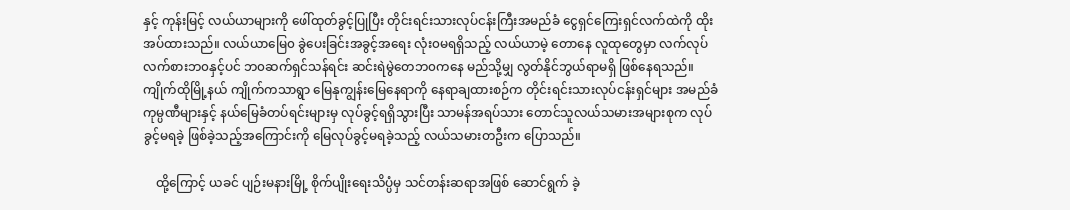နှင့် ကုန်းမြင့် လယ်ယာများကို ဖေါ်ထုတ်ခွင့်ပြုပြီး တိုင်းရင်းသားလုပ်ငန်းကြီးအမည်ခံ ငွေရှင်ကြေးရှင်လက်ထဲကို ထိုးအပ်ထားသည်။ လယ်ယာမြေ၀ ခွဲပေးခြင်းအခွင့်အရေး လုံး၀မရရှိသည့် လယ်ယာမဲ့ တောနေ လူထုတွေမှာ လက်လုပ်လက်စားဘ၀နှင့်ပင် ဘ၀ဆက်ရှင်သန်ရင်း ဆင်းရဲမွဲတေဘ၀ကနေ မည်သို့မျှ လွတ်နိုင်ဘွယ်ရာမရှိ ဖြစ်နေရသည်။ ကျိုက်ထိုမြို့နယ် ကျိုက်ကသာရွာ မြေနုကျွန်းမြေနေရာကို နေရာချထားစဉ်က တိုင်းရင်းသားလုပ်ငန်းရှင်များ အမည်ခံကုမ္ပဏီများနှင့် နယ်မြေခံတပ်ရင်းများမှ လုပ်ခွင့်ရရှိသွားပြီး သာမန်အရပ်သား တောင်သူလယ်သမားအများစုက လုပ်ခွင့်မရခဲ့ ဖြစ်ခဲ့သည့်အကြောင်းကို မြေလုပ်ခွင့်မရခဲ့သည့် လယ်သမားတဦးက ပြောသည်။

    ထို့ကြောင့် ယခင် ပျဉ်းမနားမြို့ စိုက်ပျိုးရေးသိပ္ပံမှ သင်တန်းဆရာအဖြစ် ဆောင်ရွက် ခဲ့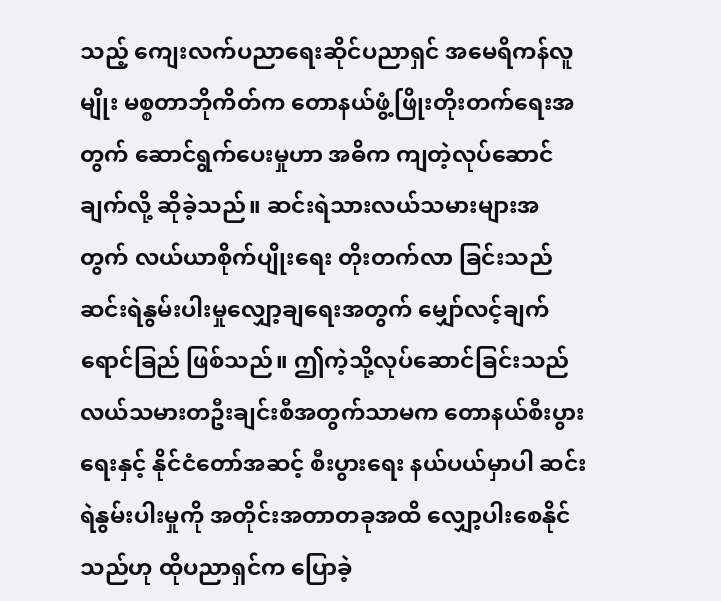သည့် ကျေးလက်ပညာရေးဆိုင်ပညာရှင် အမေရိကန်လူမျိုး မစ္စတာဘိုကိတ်က တောနယ်ဖွံ့ဖြိုးတိုးတက်ရေးအတွက် ဆောင်ရွက်ပေးမှုဟာ အဓိက ကျတဲ့လုပ်ဆောင်ချက်လို့ ဆိုခဲ့သည်။ ဆင်းရဲသားလယ်သမားများအတွက် လယ်ယာစိုက်ပျိုးရေး တိုးတက်လာ ခြင်းသည် ဆင်းရဲနွမ်းပါးမှုလျှော့ချရေးအတွက် မျှော်လင့်ချက်ရောင်ခြည် ဖြစ်သည်။ ဤကဲ့သို့လုပ်ဆောင်ခြင်းသည် လယ်သမားတဦးချင်းစီအတွက်သာမက တောနယ်စီးပွားရေးနှင့် နိုင်ငံတော်အဆင့် စီးပွားရေး နယ်ပယ်မှာပါ ဆင်းရဲနွမ်းပါးမှုကို အတိုင်းအတာတခုအထိ လျှော့ပါးစေနိုင်သည်ဟု ထိုပညာရှင်က ပြောခဲ့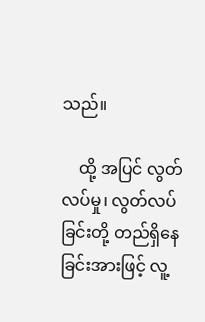သည်။

    ထို့ အပြင် လွတ်လပ်မှု၊ လွတ်လပ်ခြင်းတို့ တည်ရှိနေခြင်းအားဖြင့် လူ့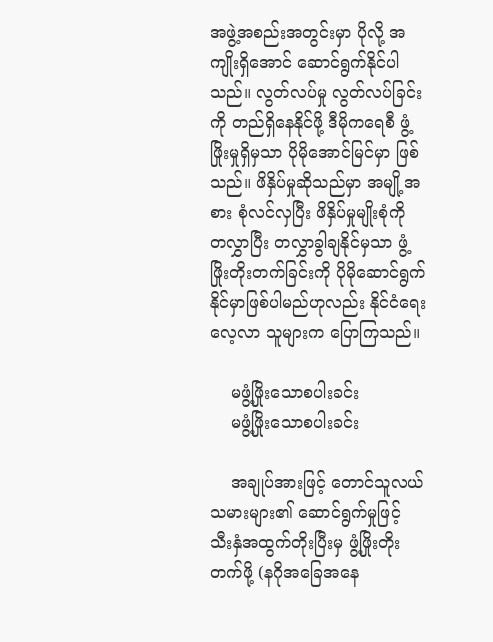အဖွဲ့အစည်းအတွင်းမှာ ပိုလို့ အကျိုးရှိအောင် ဆောင်ရွက်နိုင်ပါသည်။ လွတ်လပ်မှု လွတ်လပ်ခြင်းကို တည်ရှိနေနိုင်ဖို့ ဒီမိုကရေစီ ဖွံ့ဖြိုးမှုရှိမှသာ ပိုမိုအောင်မြင်မှာ ဖြစ်သည်။ ဖိနှိပ်မှုဆိုသည်မှာ အမျို့အစား စုံလင်လှပြီး ဖိနှိပ်မှုမျိုးစုံကို တလွှာပြီး တလွှာခွါချနိုင်မှသာ ဖွံ့ဖြိုးတိုးတက်ခြင်းကို ပိုမိုဆောင်ရွက်နိုင်မှာဖြစ်ပါမည်ဟုလည်း နိုင်ငံရေးလေ့လာ သူများက ပြောကြသည်။

    မဖွံ့ဖြိုးသောစပါးခင်း
    မဖွံ့ဖြိုးသောစပါးခင်း

    အချုပ်အားဖြင့် တောင်သူလယ်သမားများ၏ ဆောင်ရွက်မှုဖြင့် သီးနှံအထွက်တိုးပြီးမှ ဖွံ့ဖြိုးတိုးတက်ဖို့ (နဂိုအခြေအနေ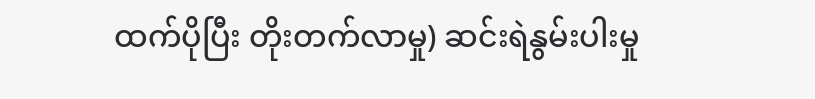ထက်ပိုပြီး တိုးတက်လာမှု) ဆင်းရဲနွမ်းပါးမှု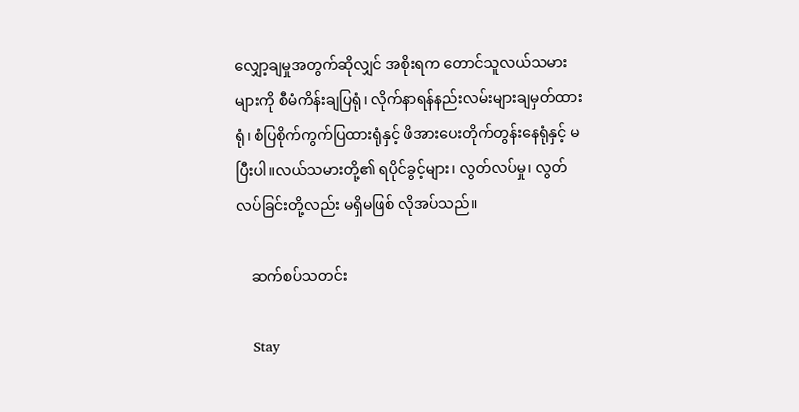လျှော့ချမှုအတွက်ဆိုလျှင် အစိုးရက တောင်သူလယ်သမားများကို စီမံကိန်းချပြရုံ၊ လိုက်နာရန်နည်းလမ်းများချမှတ်ထားရုံ၊ စံပြစိုက်ကွက်ပြထားရုံနှင့် ဖိအားပေးတိုက်တွန်းနေရုံနှင့် မပြီးပါ။လယ်သမားတို့၏ ရပိုင်ခွင့်များ၊ လွတ်လပ်မှု၊ လွတ်လပ်ခြင်းတို့လည်း မရှိမဖြစ် လိုအပ်သည်။

    ဆက်စပ်သတင်း

    Stay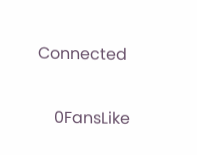Connected

    0FansLike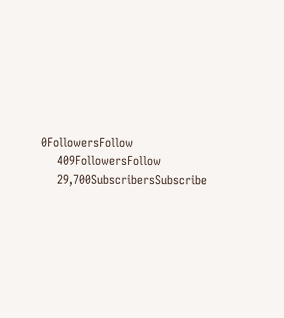0FollowersFollow
    409FollowersFollow
    29,700SubscribersSubscribe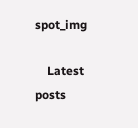spot_img

    Latest posts